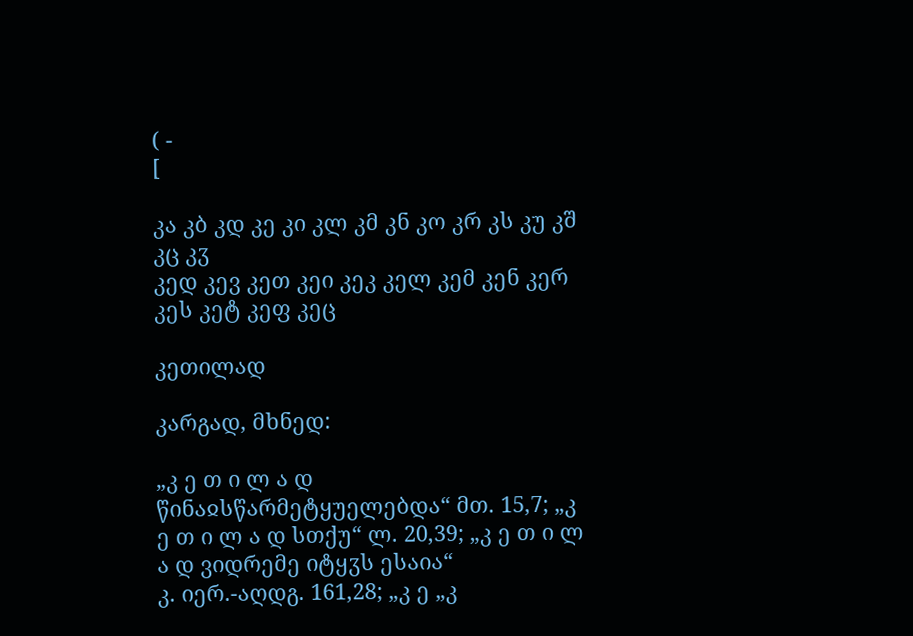( -
[

კა კბ კდ კე კი კლ კმ კნ კო კრ კს კუ კშ კც კჳ
კედ კევ კეთ კეი კეკ კელ კემ კენ კერ კეს კეტ კეფ კეც

კეთილად

კარგად, მხნედ:

„კ ე თ ი ლ ა დ წინაჲსწარმეტყუელებდა“ მთ. 15,7; „კ ე თ ი ლ ა დ სთქუ“ ლ. 20,39; „კ ე თ ი ლ ა დ ვიდრემე იტყჳს ესაია“
კ. იერ.-აღდგ. 161,28; „კ ე „კ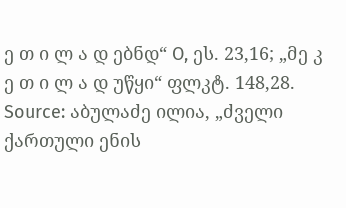ე თ ი ლ ა დ ებნდ“ O, ეს. 23,16; „მე კ ე თ ი ლ ა დ უწყი“ ფლკტ. 148,28.
Source: აბულაძე ილია, „ძველი ქართული ენის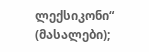ლექსიკონი“ (მასალები);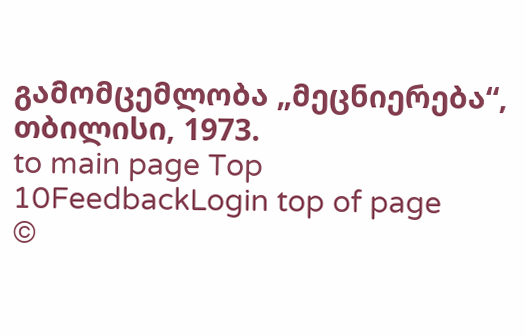გამომცემლობა „მეცნიერება“, თბილისი, 1973.
to main page Top 10FeedbackLogin top of page
©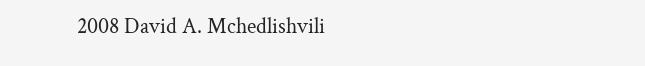2008 David A. Mchedlishvili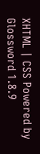XHTML | CSS Powered by Glossword 1.8.9